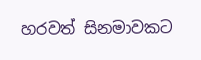හරවත් සිනමාවකට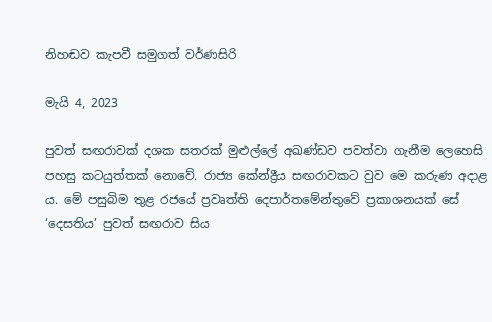නිහඬව කැපවී සමුගත් වර්ණසිරි

මැයි 4, 2023

පුවත් සඟරාවක් දශක සතරක් මුළුල්ලේ අඛණ්ඩව පවත්වා ගැනීම ලෙහෙසි පහසු කටයුත්තක් නොවේ. රාජ්‍ය කේන්ද්‍රීය සඟරාවකට වුව මෙ කරුණ අදාළ ය. මේ පසුබිම තුළ රජයේ ප්‍රවෘත්ති දෙපාර්තමේන්තුවේ ප්‍රකාශනයක් සේ ‘දෙසතිය’ පුවත් සඟරාව සිය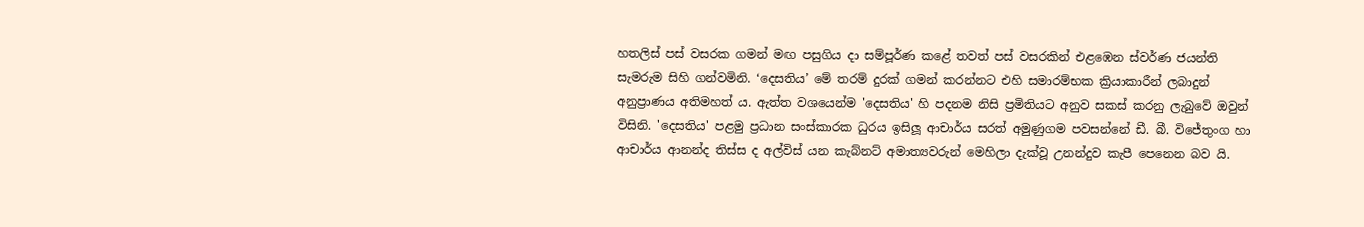හතලිස් පස් වසරක ගමන් මඟ පසුගිය දා සම්පූර්ණ කළේ තවත් පස් වසරකින් එළඹෙන ස්වර්ණ ජයන්ති සැමරුම සිහි ගන්වමිනි. ‘දෙසතිය’ මේ තරම් දුරක් ගමන් කරන්නට එහි සමාරම්භක ක්‍රියාකාරීන් ලබාදුන් අනුප්‍රාණය අතිමහත් ය. ඇත්ත වශයෙන්ම 'දෙසතිය' හි පදනම නිසි ප්‍රමිතියට අනුව සකස් කරනු ලැබුවේ ඔවුන් විසිනි. 'දෙසතිය' පළමු ප්‍රධාන සංස්කාරක ධුරය ඉසිලූ ආචාර්ය සරත් අමුණුගම පවසන්නේ ඩී. බී. විජේතුංග හා ආචාර්ය ආනන්ද තිස්ස ද අල්විස් යන කැබ්නට් අමාත්‍යවරුන් මෙහිලා දැක්වූ උනන්දුව කැපී පෙනෙන බව යි.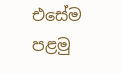එසේම පළමු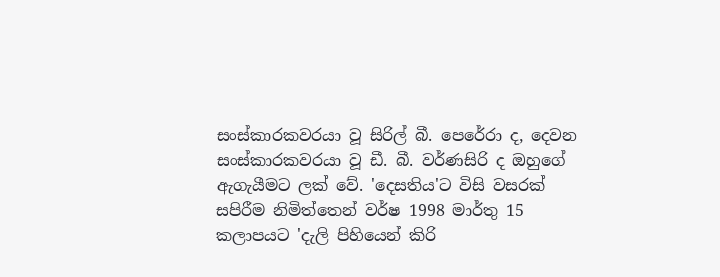සංස්කාරකවරයා වූ සිරිල් බී. පෙරේරා ද, දෙවන සංස්කාරකවරයා වූ ඩී. බී. වර්ණසිරි ද ඔහුගේ ඇගැයීමට ලක් වේ. 'දෙසතිය'ට විසි වසරක් සපිරීම නිමිත්තෙන් වර්ෂ 1998 මාර්තු 15 කලාපයට 'දැලි පිහියෙන් කිරි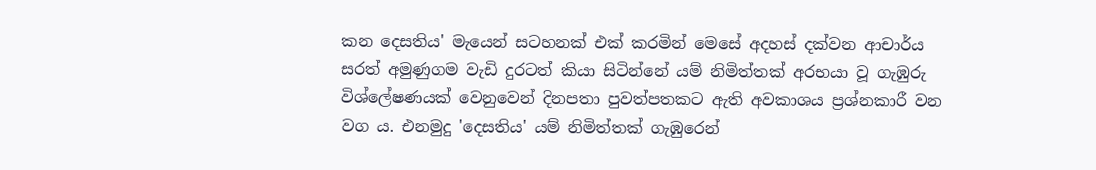කන දෙසතිය' මැයෙන් සටහනක් එක් කරමින් මෙසේ අදහස් දක්වන ආචාර්ය සරත් අමුණුගම වැඩි දුරටත් කියා සිටින්නේ යම් නිමිත්තක් අරභයා වූ ගැඹුරු විශ්ලේෂණයක් වෙනුවෙන් දිනපතා පුවත්පතකට ඇති අවකාශය ප්‍රශ්නකාරී වන වග ය. එනමුදු 'දෙසතිය' යම් නිමිත්තක් ගැඹුරෙන්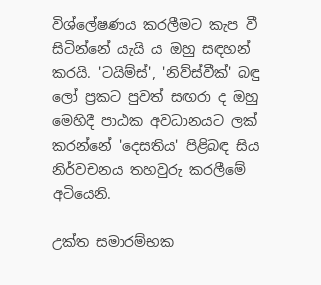විශ්ලේෂණය කරලීමට කැප වී සිටින්නේ යැයි ය ඔහු සඳහන් කරයි. 'ටයිම්ස්', 'නිව්ස්වීක්' බඳු ලෝ ප්‍රකට පුවත් සඟරා ද ඔහු මෙහිදී පාඨක අවධානයට ලක් කරන්නේ 'දෙසතිය' පිළිබඳ සිය නිර්වචනය තහවුරු කරලීමේ අටියෙනි.

උක්ත සමාරම්භක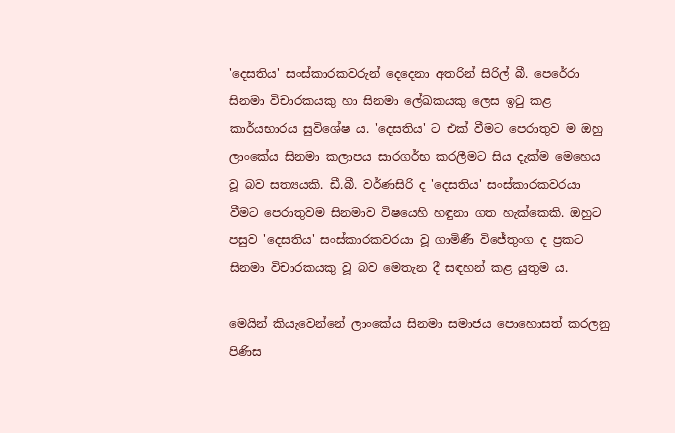'දෙසතිය' සංස්කාරකවරුන් දෙදෙනා අතරින් සිරිල් බී. පෙරේරා සිනමා විචාරකයකු හා සිනමා ලේඛකයකු ලෙස ඉටු කළ කාර්යභාරය සුවිශේෂ ය. 'දෙසතිය' ට එක් වීමට පෙරාතුව ම ඔහු ලාංකේය සිනමා කලාපය සාරගර්භ කරලීමට සිය දැක්ම මෙහෙය වූ බව සත්‍යයකි. ඩී.බී. වර්ණසිරි ද 'දෙසතිය' සංස්කාරකවරයා වීමට පෙරාතුවම සිනමාව විෂයෙහි හඳුනා ගත හැක්කෙකි. ඔහුට පසුව 'දෙසතිය' සංස්කාරකවරයා වූ ගාමිණී විජේතුංග ද ප්‍රකට සිනමා විචාරකයකු වූ බව මෙතැන දී සඳහන් කළ යුතුම ය.

මෙයින් කියැවෙන්නේ ලාංකේය සිනමා සමාජය පොහොසත් කරලනු පිණිස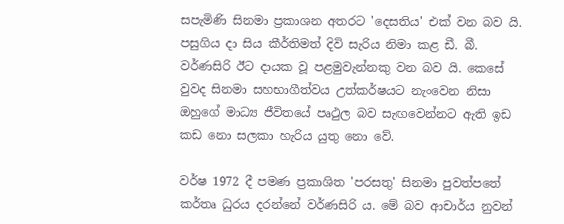සපැමිණි සිනමා ප්‍රකාශන අතරට 'දෙසතිය' එක් වන බව යි. පසුගිය දා සිය කීර්තිමත් දිවි සැරිය නිමා කළ ඩී. බී. වර්ණසිරි ඊට දායක වූ පළමුවැන්නකු වන බව යි. කෙසේ වුවද සිනමා සහභාගීත්වය උත්කර්ෂයට නැංවෙන නිසා ඔහුගේ මාධ්‍ය ජීවිතයේ පෘථුල බව සැඟවෙන්නට ඇති ඉඩ කඩ නො සලකා හැරිය යුතු නො වේ.

වර්ෂ 1972 දී පමණ ප්‍රකාශිත 'පරසතු' සිනමා පුවත්පතේ කර්තෘ ධුරය දරන්නේ වර්ණසිරි ය. මේ බව ආචාර්ය නුවන්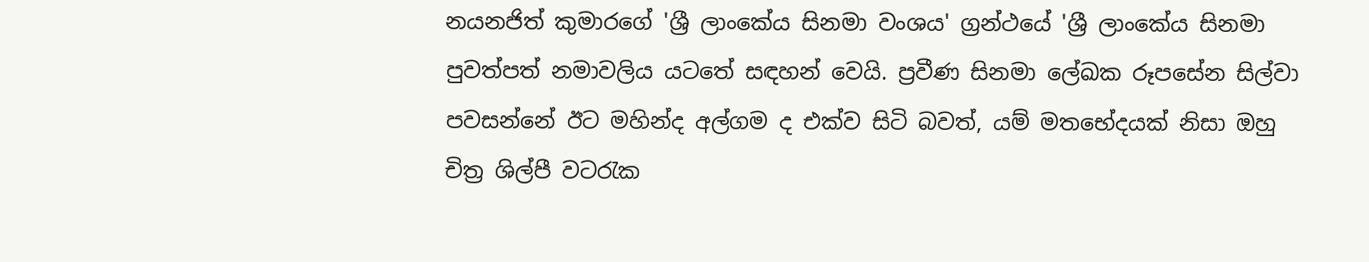නයනජිත් කුමාරගේ 'ශ්‍රී ලාංකේය සිනමා වංශය' ග්‍රන්ථයේ 'ශ්‍රී ලාංකේය සිනමා පුවත්පත් නමාවලිය යටතේ සඳහන් වෙයි. ප්‍රවීණ සිනමා ලේඛක රූපසේන සිල්වා පවසන්නේ ඊට මහින්ද අල්ගම ද එක්ව සිටි බවත්, යම් මතභේදයක් නිසා ඔහු චිත්‍ර ශිල්පී වටරැක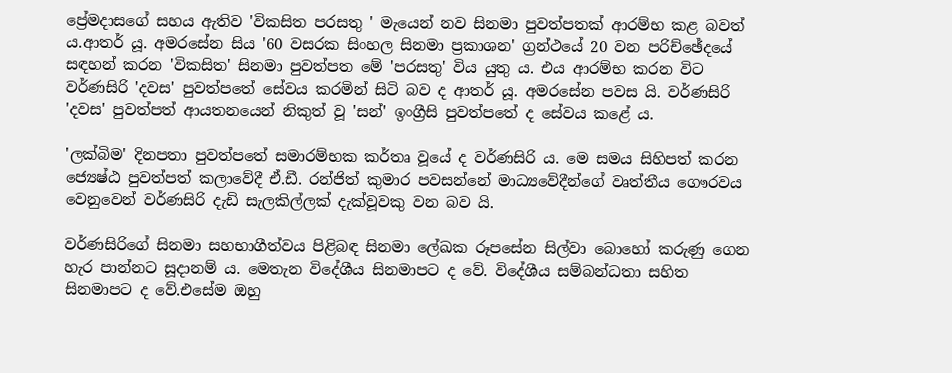ප්‍රේමදාසගේ සහය ඇතිව 'විකසිත පරසතු ' මැයෙන් නව සිනමා පුවත්පතක් ආරම්භ කළ බවත් ය.ආතර් යූ. අමරසේන සිය '60 වසරක සිංහල සිනමා ප්‍රකාශන' ග්‍රන්ථයේ 20 වන පරිච්ඡේදයේ සඳහන් කරන 'විකසිත' සිනමා පුවත්පත මේ 'පරසතු' විය යුතු ය. එය ආරම්භ කරන විට වර්ණසිරි 'දවස' පුවත්පතේ සේවය කරමින් සිටි බව ද ආතර් යූ. අමරසේන පවස යි. වර්ණසිරි 'දවස' පුවත්පත් ආයතනයෙන් නිකුත් වූ 'සන්' ඉංග්‍රීසි පුවත්පතේ ද සේවය කළේ ය.

'ලක්බිම' දිනපතා පුවත්පතේ සමාරම්භක කර්තෘ වූයේ ද වර්ණසිරි ය. මෙ සමය සිහිපත් කරන ජ්‍යෙෂ්ඨ පුවත්පත් කලාවේදී ඒ.ඩී. රන්ජිත් කුමාර පවසන්නේ මාධ්‍යවේදීන්ගේ වෘත්තීය ගෞරවය වෙනුවෙන් වර්ණසිරි දැඩි සැලකිල්ලක් දැක්වූවකු වන බව යි.

වර්ණසිරිගේ සිනමා සහභාගීත්වය පිළිබඳ සිනමා ලේඛක රූපසේන සිල්වා බොහෝ කරුණු ගෙන හැර පාන්නට සූදානම් ය. මෙතැන විදේශීය සිනමාපට ද වේ. විදේශීය සම්බන්ධතා සහිත සිනමාපට ද වේ.එසේම ඔහු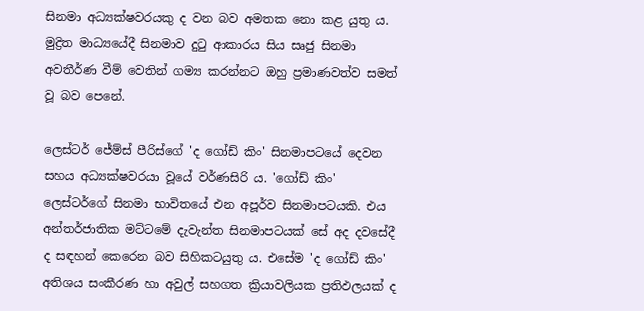සිනමා අධ්‍යක්ෂවරයකු ද වන බව අමතක නො කළ යුතු ය. මුද්‍රිත මාධ්‍යයේදී සිනමාව දුටු ආකාරය සිය සෘජු සිනමා අවතීර්ණ වීම් වෙතින් ගම්‍ය කරන්නට ඔහු ප්‍රමාණවත්ව සමත් වූ බව පෙනේ.

ලෙස්ටර් ජේම්ස් පීරිස්ගේ 'ද ගෝඩ් කිං' සිනමාපටයේ දෙවන සහය අධ්‍යක්ෂවරයා වූයේ වර්ණසිරි ය. 'ගෝඩ් කිං' ලෙස්ටර්ගේ සිනමා භාවිතයේ එන අපූර්ව සිනමාපටයකි. එය අන්තර්ජාතික මට්ටමේ දැවැන්ත සිනමාපටයක් සේ අද දවසේදී ද සඳහන් කෙරෙන බව සිහිකටයුතු ය. එසේම 'ද ගෝඩ් කිං' අතිශය සංකීරණ හා අවුල් සහගත ක්‍රියාවලියක ප්‍රතිඵලයක් ද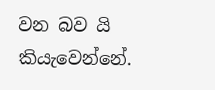වන බව යි කියැවෙන්නේ.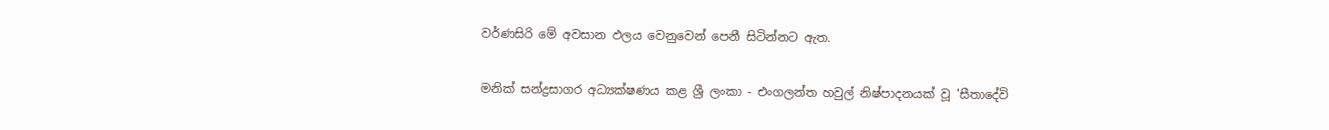වර්ණසිරි මේ අවසාන ඵලය වෙනුවෙන් පෙනී සිටින්නට ඇත.

මනික් සන්ද්‍රසාගර අධ්‍යක්ෂණය කළ ශ්‍රී ලංකා - එංගලන්ත හවුල් නිෂ්පාදනයක් වූ 'සීතාදේවි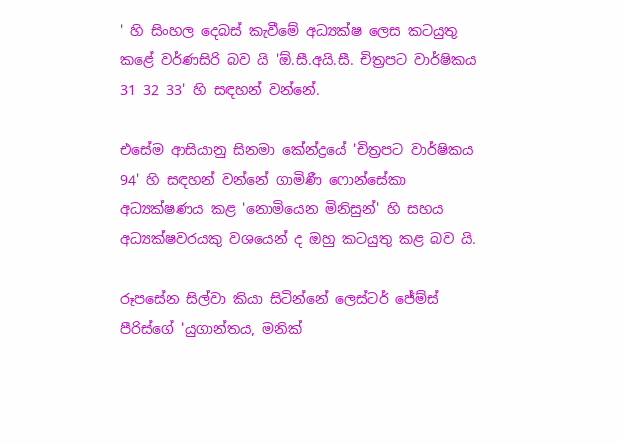' හි සිංහල දෙබස් කැවීමේ අධ්‍යක්ෂ ලෙස කටයුතු කළේ වර්ණසිරි බව යි 'ඕ.සී.අයි.සී. චිත්‍රපට වාර්ෂිකය 31 32 33' හි සඳහන් වන්නේ.

එසේම ආසියානු සිනමා කේන්ද්‍රයේ 'චිත්‍රපට වාර්ෂිකය 94' හි සඳහන් වන්නේ ගාමිණී ෆොන්සේකා අධ්‍යක්ෂණය කළ 'නොමියෙන මිනිසුන්' හි සහය අධ්‍යක්ෂවරයකු වශයෙන් ද ඔහු කටයුතු කළ බව යි.

රූපසේන සිල්වා කියා සිටින්නේ ලෙස්ටර් ජේම්ස් පීරිස්ගේ 'යුගාන්තය, මනික්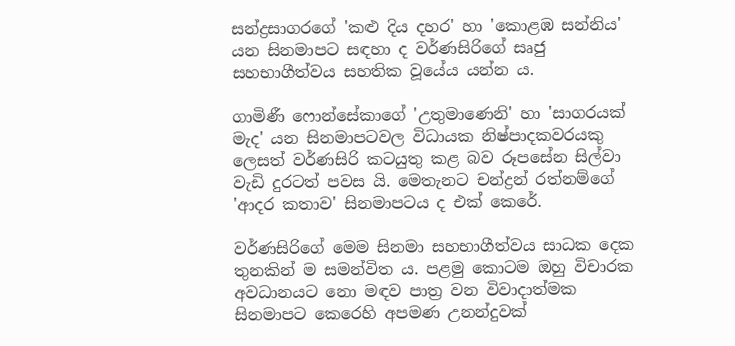සන්ද්‍රසාගරගේ 'කළු දිය දහර' හා 'කොළඹ සන්නිය' යන සිනමාපට සඳහා ද වර්ණසිරිගේ සෘජු සහභාගීත්වය සහතික වූයේය යන්න ය.

ගාමිණී ෆොන්සේකාගේ 'උතුමාණෙනි' හා 'සාගරයක් මැද' යන සිනමාපටවල විධායක නිෂ්පාදකවරයකු ලෙසත් වර්ණසිරි කටයුතු කළ බව රූපසේන සිල්වා වැඩි දුරටත් පවස යි. මෙතැනට චන්ද්‍රන් රත්නම්ගේ 'ආදර කතාව' සිනමාපටය ද එක් කෙරේ.

වර්ණසිරිගේ මෙම සිනමා සහභාගීත්වය සාධක දෙක තුනකින් ම සමන්විත ය. පළමු කොටම ඔහු විචාරක අවධානයට නො මඳව පාත්‍ර වන විවාදාත්මක සිනමාපට කෙරෙහි අපමණ උනන්දුවක්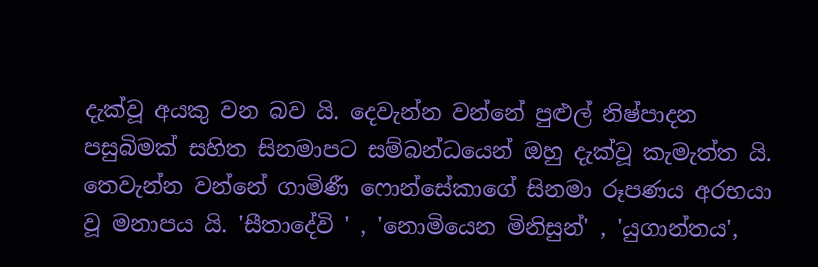දැක්වූ අයකු වන බව යි. දෙවැන්න වන්නේ පුළුල් නිෂ්පාදන පසුබිමක් සහිත සිනමාපට සම්බන්ධයෙන් ඔහු දැක්වූ කැමැත්ත යි. තෙවැන්න වන්නේ ගාමිණී ෆොන්සේකාගේ සිනමා රූපණය අරභයා වූ මනාපය යි. 'සීතාදේවි ' , 'නොමියෙන මිනිසුන්' , 'යුගාන්තය',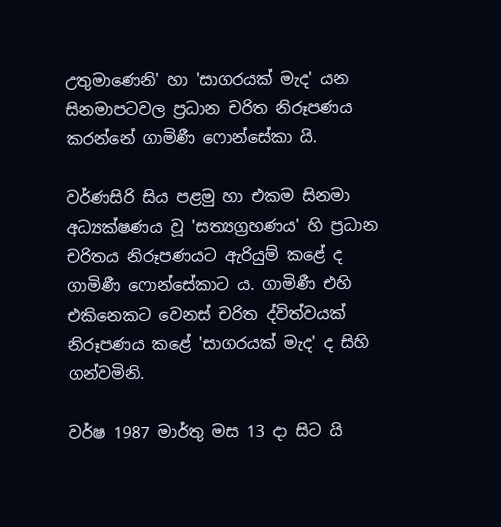උතුමාණෙනි' හා 'සාගරයක් මැද' යන සිනමාපටවල ප්‍රධාන චරිත නිරූපණය කරන්නේ ගාමිණී ෆොන්සේකා යි.

වර්ණසිරි සිය පළමු හා එකම සිනමා අධ්‍යක්ෂණය වූ 'සත්‍යග්‍රහණය' හි ප්‍රධාන චරිතය නිරූපණයට ඇරියුම් කළේ ද ගාමිණී ෆොන්සේකාට ය. ගාමිණී එහි එකිනෙකට වෙනස් චරිත ද්විත්වයක් නිරූපණය කළේ 'සාගරයක් මැද' ද සිහි ගන්වමිනි.

වර්ෂ 1987 මාර්තු මස 13 දා සිට යි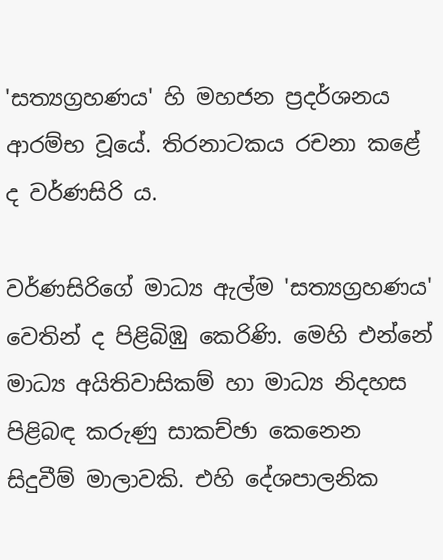'සත්‍යග්‍රහණය' හි මහජන ප්‍රදර්ශනය ආරම්භ වූයේ. තිරනාටකය රචනා කළේ ද වර්ණසිරි ය.

වර්ණසිරිගේ මාධ්‍ය ඇල්ම 'සත්‍යග්‍රහණය' වෙතින් ද පිළිබිඹු කෙරිණි. මෙහි එන්නේ මාධ්‍ය අයිතිවාසිකම් හා මාධ්‍ය නිදහස පිළිබඳ කරුණු සාකච්ඡා කෙනෙන සිදුවීම් මාලාවකි. එහි දේශපාලනික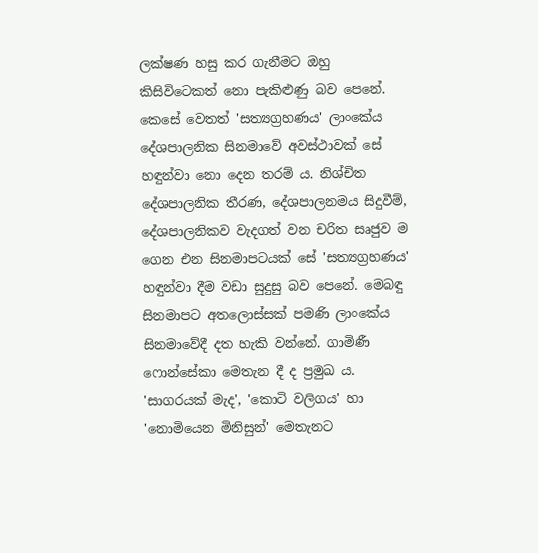ලක්ෂණ හසු කර ගැනීමට ඔහු කිසිවිටෙකත් නො පැකිළුණු බව පෙනේ. කෙසේ වෙතත් 'සත්‍යග්‍රහණය' ලාංකේය දේශපාලනික සිනමාවේ අවස්ථාවක් සේ හඳුන්වා නො දෙන තරම් ය. නිශ්චිත දේශපාලනික තීරණ, දේශපාලනමය සිදුවීම්, දේශපාලනිකව වැදගත් වන චරිත සෘජුව ම ගෙන එන සිනමාපටයක් සේ 'සත්‍යග්‍රහණය' හඳුන්වා දීම වඩා සුදුසු බව පෙනේ. මෙබඳු සිනමාපට අතලොස්සක් පමණි ලාංකේය සිනමාවේදී දත හැකි වන්නේ. ගාමිණී ෆොන්සේකා මෙතැන දී ද ප්‍රමුඛ ය. 'සාගරයක් මැද', 'කොටි වලිගය' හා 'නොමියෙන මිනිසුන්' මෙතැනට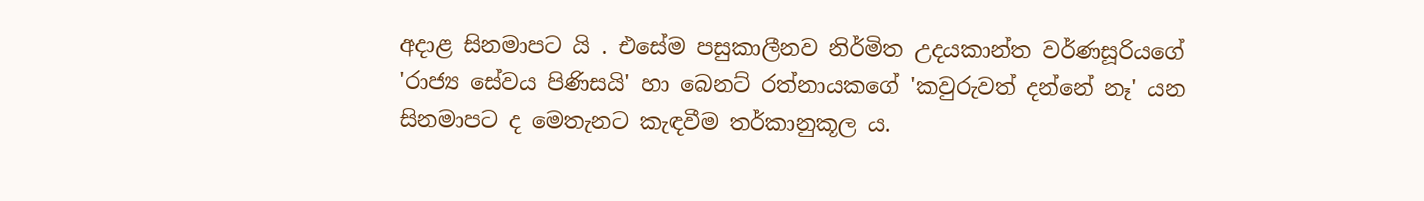අදාළ සිනමාපට යි . එසේම පසුකාලීනව නිර්මිත උදයකාන්ත වර්ණසූරියගේ 'රාජ්‍ය සේවය පිණිසයි' හා බෙනට් රත්නායකගේ 'කවුරුවත් දන්නේ නෑ' යන සිනමාපට ද මෙතැනට කැඳවීම තර්කානුකූල ය.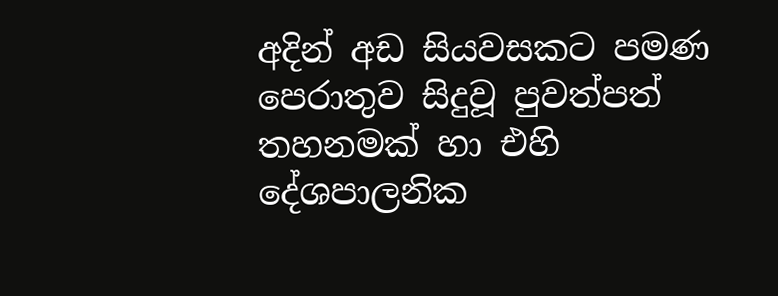අදින් අඩ සියවසකට පමණ පෙරාතුව සිදුවූ පුවත්පත් තහනමක් හා එහි දේශපාලනික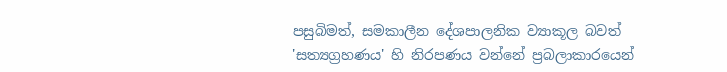පසුබිමත්, සමකාලීන දේශපාලනික ව්‍යාකූල බවත් 'සත්‍යග්‍රහණය' හි නිරපණය වන්නේ ප්‍රබලාකාරයෙන්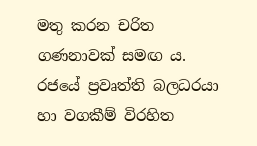මතු කරන චරිත ගණනාවක් සමඟ ය. රජයේ ප්‍රවෘත්ති බලධරයා හා වගකීම් විරහිත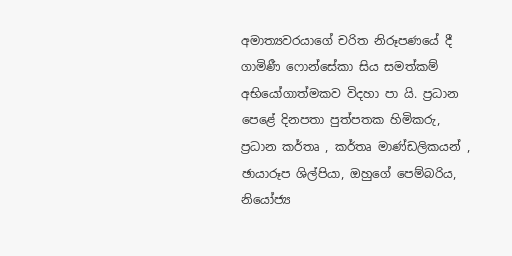අමාත්‍යවරයාගේ චරිත නිරූපණයේ දී ගාමිණී ෆොන්සේකා සිය සමත්කම් අභියෝගාත්මකව විදහා පා යි. ප්‍රධාන පෙළේ දිනපතා පුත්පතක හිමිකරු, ප්‍රධාන කර්තෘ , කර්තෘ මාණ්ඩලිකයන් , ඡායාරූප ශිල්පියා, ඔහුගේ පෙම්බරිය, නියෝජ්‍ය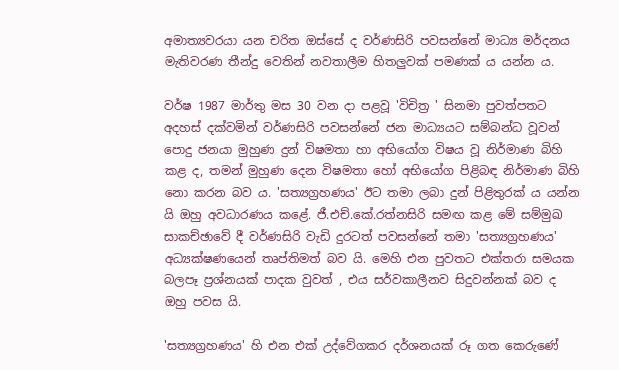අමාත්‍යවරයා යන චරිත ඔස්සේ ද වර්ණසිරි පවසන්නේ මාධ්‍ය මර්දනය මැතිවරණ තීන්දු වෙතින් නවතාලීම හිතලුවක් පමණක් ය යන්න ය.

වර්ෂ 1987 මාර්තු මස 30 වන දා පළවූ 'විචිත්‍ර ' සිනමා පුවත්පතට අදහස් දක්වමින් වර්ණසිරි පවසන්නේ ජන මාධ්‍යයට සම්බන්ධ වූවන් පොදු ජනයා මුහුණ දුන් විෂමතා හා අභියෝග විෂය වූ නිර්මාණ බිහි කළ ද, තමන් මුහුණ දෙන විෂමතා හෝ අභියෝග පිළිබඳ නිර්මාණ බිහි නො කරන බව ය. 'සත්‍යග්‍රහණය' ඊට තමා ලබා දුන් පිළිතුරක් ය යන්න යි ඔහු අවධාරණය කළේ. ජී.එච්.කේ.රත්නසිරි සමඟ කළ මේ සම්මුඛ සාකච්ඡාවේ දී වර්ණසිරි වැඩි දුරටත් පවසන්නේ තමා 'සත්‍යග්‍රහණය' අධ්‍යක්ෂණයෙන් තෘප්තිමත් බව යි. මෙහි එන පුවතට එක්තරා සමයක බලපෑ ප්‍රශ්නයක් පාදක වුවත් , එය සර්වකාලීනව සිදුවන්නක් බව ද ඔහු පවස යි.

'සත්‍යග්‍රහණය' හි එන එක් උද්වේගකර දර්ශනයක් රූ ගත කෙරුණේ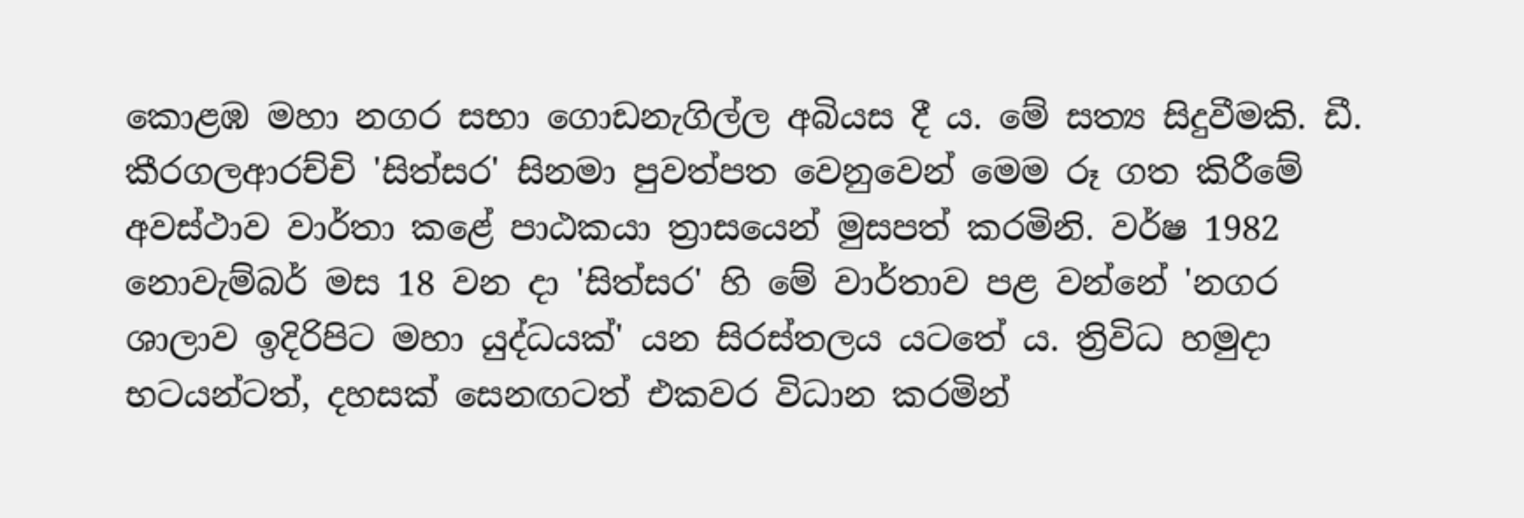කොළඹ මහා නගර සභා ගොඩනැගිල්ල අබියස දී ය. මේ සත්‍ය සිදුවීමකි. ඩී. කීරගලආරච්චි 'සිත්සර' සිනමා පුවත්පත වෙනුවෙන් මෙම රූ ගත කිරීමේ අවස්ථාව වාර්තා කළේ පාඨකයා ත්‍රාසයෙන් මුසපත් කරමිනි. වර්ෂ 1982 නොවැම්බර් මස 18 වන දා 'සිත්සර' හි මේ වාර්තාව පළ වන්නේ 'නගර ශාලාව ඉදිරිපිට මහා යුද්ධයක්' යන සිරස්තලය යටතේ ය. ත්‍රිවිධ හමුදා භටයන්ටත්, දහසක් සෙනඟටත් එකවර විධාන කරමින්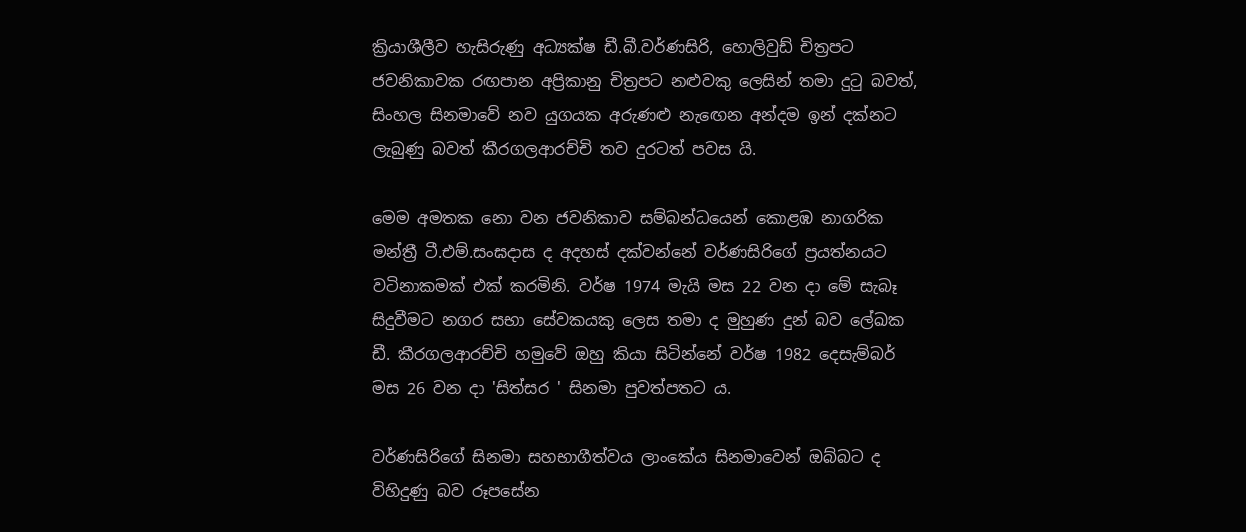ක්‍රියාශීලීව හැසිරුණු අධ්‍යක්ෂ ඩී.බී.වර්ණසිරි, හොලිවුඩ් චිත්‍රපට ජවනිකාවක රඟපාන අප්‍රිකානු චිත්‍රපට නළුවකු ලෙසින් තමා දුටු බවත්, සිංහල සිනමාවේ නව යුගයක අරුණළු නැඟෙන අන්දම ඉන් දක්නට ලැබුණු බවත් කීරගලආරච්චි තව දුරටත් පවස යි.

මෙම අමතක නො වන ජවනිකාව සම්බන්ධයෙන් කොළඹ නාගරික මන්ත්‍රී ටී.එම්.සංඝදාස ද අදහස් දක්වන්නේ වර්ණසිරිගේ ප්‍රයත්නයට වටිනාකමක් එක් කරමිනි. වර්ෂ 1974 මැයි මස 22 වන දා මේ සැබෑ සිදුවීමට නගර සභා සේවකයකු ලෙස තමා ද මුහුණ දුන් බව ලේඛක ඩී. කීරගලආරච්චි හමුවේ ඔහු කියා සිටින්නේ වර්ෂ 1982 දෙසැම්බර් මස 26 වන දා 'සිත්සර ' සිනමා පුවත්පතට ය.

වර්ණසිරිගේ සිනමා සහභාගීත්වය ලාංකේය සිනමාවෙන් ඔබ්බට ද විහිදුණු බව රූපසේන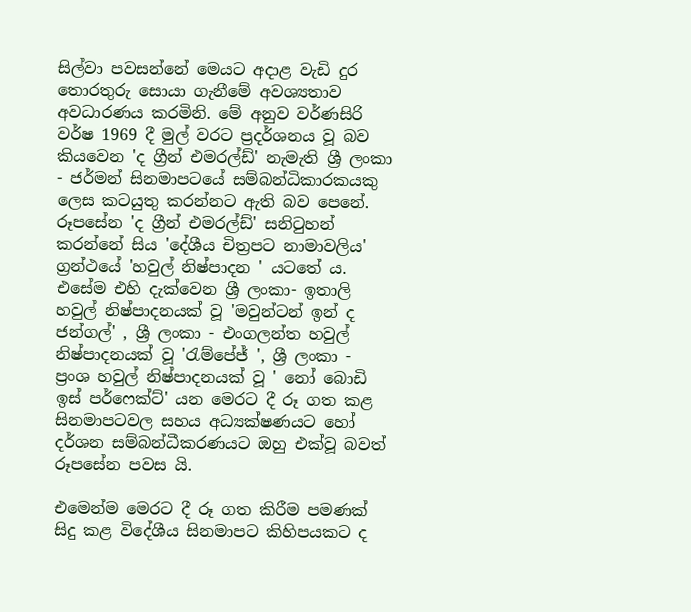සිල්වා පවසන්නේ මෙයට අදාළ වැඩි දුර තොරතුරු සොයා ගැනීමේ අවශ්‍යතාව අවධාරණය කරමිනි. මේ අනුව වර්ණසිරි වර්ෂ 1969 දී මුල් වරට ප්‍රදර්ශනය වූ බව කියවෙන 'ද ග්‍රීන් එමරල්ඩ්' නැමැති ශ්‍රී ලංකා - ජර්මන් සිනමාපටයේ සම්බන්ධිකාරකයකු ලෙස කටයුතු කරන්නට ඇති බව පෙනේ. රූපසේන 'ද ග්‍රීන් එමරල්ඩ්' සනිටුහන් කරන්නේ සිය 'දේශීය චිත්‍රපට නාමාවලිය' ග්‍රන්ථයේ 'හවුල් නිෂ්පාදන ' යටතේ ය. එසේම එහි දැක්වෙන ශ්‍රී ලංකා- ඉතාලි හවුල් නිෂ්පාදනයක් වූ 'මවුන්ටන් ඉන් ද ජන්ගල්' , ශ්‍රී ලංකා - එංගලන්ත හවුල් නිෂ්පාදනයක් වූ 'රැම්පේජ් ', ශ්‍රී ලංකා - ප්‍රංශ හවුල් නිෂ්පාදනයක් වූ ' නෝ බොඩි ඉස් පර්ෆෙක්ට්' යන මෙරට දී රූ ගත කළ සිනමාපටවල සහය අධ්‍යක්ෂණයට හෝ දර්ශන සම්බන්ධීකරණයට ඔහු එක්වූ බවත් රූපසේන පවස යි.

එමෙන්ම මෙරට දී රූ ගත කිරීම පමණක් සිදු කළ විදේශීය සිනමාපට කිහිපයකට ද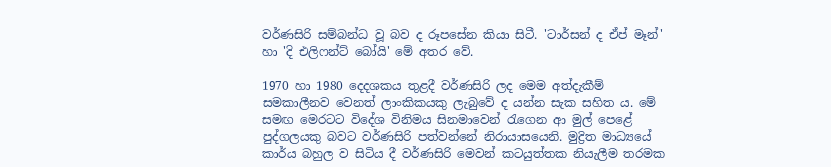වර්ණසිරි සම්බන්ධ වූ බව ද රූපසේන කියා සිටී. 'ටාර්සන් ද ඒප් මෑන්' හා 'දි එලිෆන්ට් බෝයි' මේ අතර වේ.

1970 හා 1980 දෙදශකය තුළදී වර්ණසිරි ලද මෙම අත්දැකීම් සමකාලීනව වෙනත් ලාංකිකයකු ලැබුවේ ද යන්න සැක සහිත ය. මේ සමඟ මෙරටට විදේශ විනිමය සිනමාවෙන් රැගෙන ආ මුල් පෙළේ පුද්ගලයකු බවට වර්ණසිරි පත්වන්නේ නිරායාසයෙනි. මුද්‍රිත මාධ්‍යයේ කාර්ය බහුල ව සිටිය දී වර්ණසිරි මෙවන් කටයුත්තක නියැලීම තරමක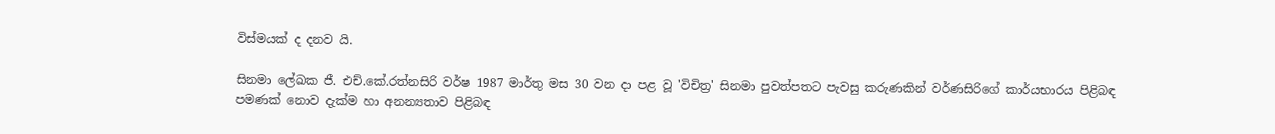විස්මයක් ද දනව යි.

සිනමා ලේඛක ජී. එච්.කේ.රත්නසිරි වර්ෂ 1987 මාර්තු මස 30 වන දා පළ වූ 'විචිත්‍ර' සිනමා පුවත්පතට පැවසු කරුණකින් වර්ණසිරිගේ කාර්යභාරය පිළිබඳ පමණක් නොව දැක්ම හා අනන්‍යතාව පිළිබඳ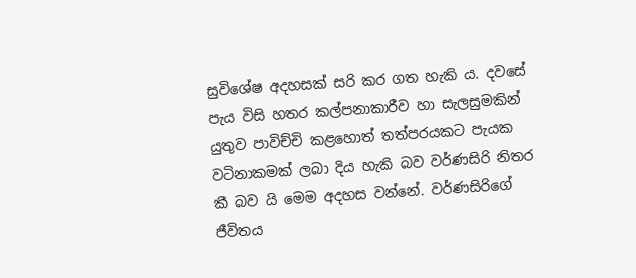සුවිශේෂ අදහසක් සරි කර ගත හැකි ය. දවසේ පැය විසි හතර කල්පනාකාරීව හා සැලසුමකින් යුතුව පාවිච්චි කළහොත් තත්පරයකට පැයක වටිනාකමක් ලබා දිය හැකි බව වර්ණසිරි නිතර කී බව යි මෙම අදහස වන්නේ. වර්ණසිරිගේ ජීවිතය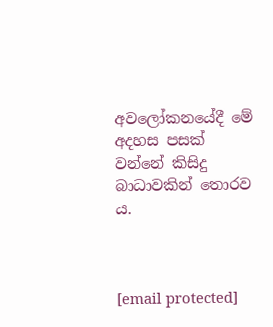අවලෝකනයේදී මේ අදහස පසක් වන්නේ කිසිදු බාධාවකින් තොරව ය.



[email protected]